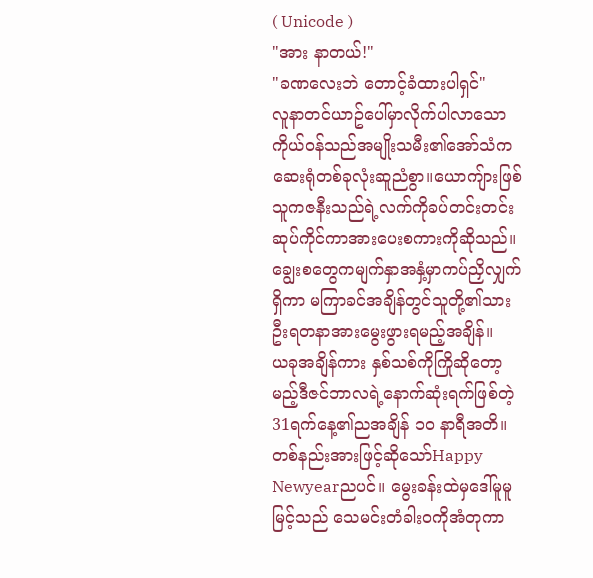( Unicode )
"အား နာတယ်!"
"ခဏလေးဘဲ တောင့်ခံထားပါရှင်"
လူနာတင်ယာဥ်ပေါ်မှာလိုက်ပါလာသောကိုယ်ဝန်သည်အမျိုးသမီး၏အော်သံက ဆေးရုံတစ်ခုလုံးဆူညံစွာ။ယောကျ်ားဖြစ်သူကဇနီးသည်ရဲ့လက်ကိုခပ်တင်းတင်းဆုပ်ကိုင်ကာအားပေးစကားကိုဆိုသည်။ချွေးစတွေကမျက်နှာအနှံ့မှာကပ်ညှိလျှက်ရှိကာ မကြာခင်အချိန်တွင်သူတို့၏သားဦးရတနာအားမွေးဖွားရမည့်အချိန်။
ယခုအချိန်ကား နှစ်သစ်ကိုကြိုဆိုတော့မည့်ဒီဇင်ဘာလရဲ့နောက်ဆုံးရက်ဖြစ်တဲ့ 31ရက်နေ့၏ညအချိန် ၁၀ နာရီအတိ။တစ်နည်းအားဖြင့်ဆိုသော်Happy Newyearညပင်။ မွေးခန်းထဲမှဒေါ်မူမူမြင့်သည် သေမင်းတံခါးဝကိုအံတုကာ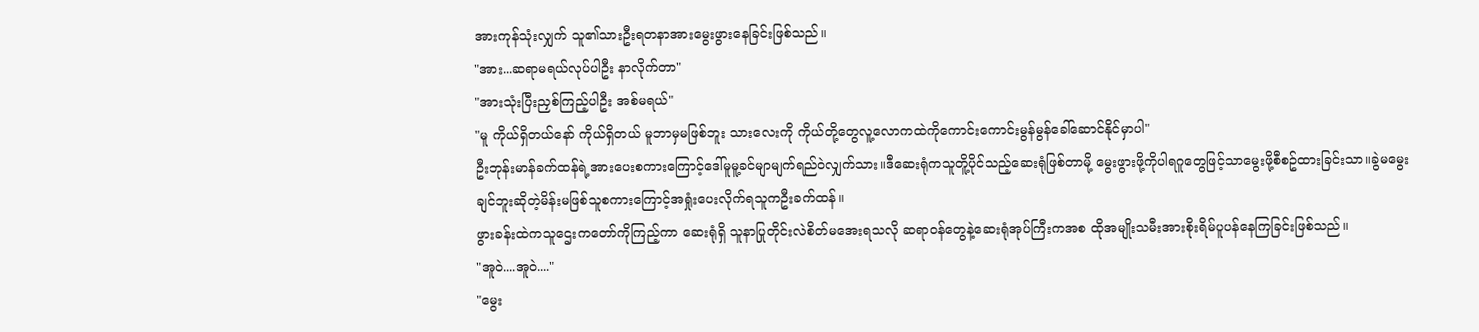အားကုန်သုံးလျှက် သူ၏သားဦးရတနာအားမွေးဖွားနေခြင်းဖြစ်သည်။
"အား...ဆရာမရယ်လုပ်ပါဦး နာလိုက်တာ"
"အားသုံးပြီးညှစ်ကြည့်ပါဦး အစ်မရယ်"
"မူ ကိုယ်ရှိတယ်နော် ကိုယ်ရှိတယ် မူဘာမှမဖြစ်ဘူး သားလေးကို ကိုယ်တို့တွေလူ့လောကထဲကိုကောင်းကောင်းမွန်မွန်ခေါ်ဆောင်နိုင်မှာပါ"
ဦးဘုန်းမာန်ခက်ထန်ရဲ့အားပေးစကားကြောင့်ဒေါ်မူမူ့ခင်မျာမျက်ရည်ဝဲလျှက်သား။ဒီဆေးရုံကသူတိူ့ပိုင်သည့်ဆေးရုံဖြစ်တာမို့ မွေးဖွားဖို့ကိုပါရဂူတွေဖြင့်သာမွေးဖို့စီစဥ်ထားခြင်းသာ။ခွဲမမွေးချင်ဘူးဆိုတဲ့မိန်းမဖြစ်သူစကားကြောင့်အရှုံးပေးလိုက်ရသူကဦးခက်ထန်။
ဖွားခန်းထဲကသူဌေးကတော်ကိုကြည့်ကာ ဆေးရုံရှိ သူနာပြုတိုင်းလဲစိတ်မအေးရသလို ဆရာဝန်တွေနဲ့ဆေးရုံအုပ်ကြီးကအစ ထိုအမျိုးသမီးအားစိုးရိမ်ပူပန်နေကြခြင်းဖြစ်သည်။
"အူဝဲ....အူဝဲ...."
"မွေး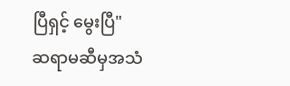ပြီရှင့် မွေးပြီ"
ဆရာမဆီမှအသံ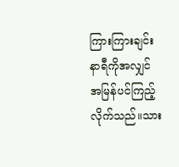ကြားကြားချင်း နာရီကိုအလျှင်အမြန်ပင်ကြည့်လိုက်သည်။သား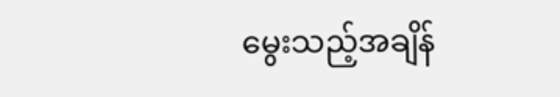မွေးသည့်အချိန်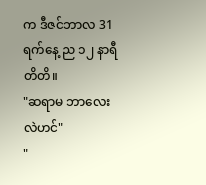က ဒီဇင်ဘာလ 31ရက်နေ့ ည ၁၂ နာရီတိတိ။
"ဆရာမ ဘာလေးလဲဟင်"
"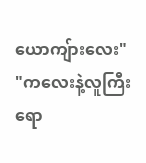ယောကျ်ားလေး"
"ကလေးနဲ့လူကြီးရော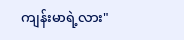ကျန်းမာရဲ့လား"